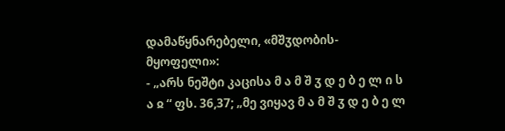დამაწყნარებელი, «მშჳდობის-მყოფელი»:
- „არს ნეშტი კაცისა მ ა მ შ ჳ დ ე ბ ე ლ ი ს ა ჲ “ ფს. 36,37; „მე ვიყავ მ ა მ შ ჳ დ ე ბ ე ლ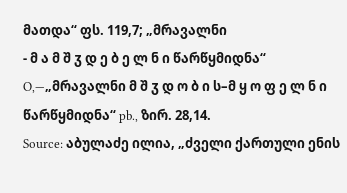მათდა“ ფს. 119,7; „მრავალნი
- მ ა მ შ ჳ დ ე ბ ე ლ ნ ი წარწყმიდნა“ O,—„მრავალნი მ შ ჳ დ ო ბ ი ს–მ ყ ო ფ ე ლ ნ ი წარწყმიდნა“ pb., ზირ. 28,14.
Source: აბულაძე ილია, „ძველი ქართული ენის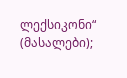ლექსიკონი“ (მასალები);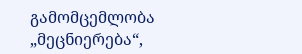გამომცემლობა „მეცნიერება“,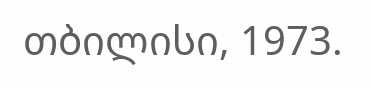თბილისი, 1973.